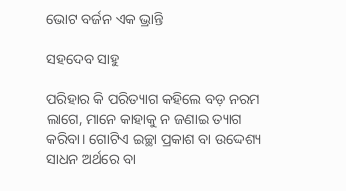ଭୋଟ ବର୍ଜନ ଏକ ଭ୍ରାନ୍ତି

ସହଦେବ ସାହୁ

ପରିହାର କି ପରିତ୍ୟାଗ କହିଲେ ବଡ଼ ନରମ ଲାଗେ, ମାନେ କାହାକୁ ନ ଜଣାଇ ତ୍ୟାଗ କରିବା। ଗୋଟିଏ ଇଚ୍ଛା ପ୍ରକାଶ ବା ଉଦ୍ଦେଶ୍ୟ ସାଧନ ଅର୍ଥରେ ବା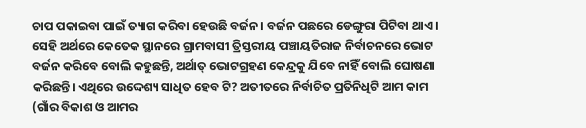ଚାପ ପକାଇବା ପାଇଁ ତ୍ୟାଗ କରିବା ହେଉଛି ବର୍ଜନ। ବର୍ଜନ ପଛରେ ଡେଙ୍ଗୁରା ପିଟିବା ଥାଏ। ସେହି ଅର୍ଥରେ କେତେକ ସ୍ଥାନରେ ଗ୍ରାମବାସୀ ତ୍ରିସ୍ତରୀୟ ପଞ୍ଚାୟତିରାଜ ନିର୍ବାଚନରେ ଭୋଟ ବର୍ଜନ କରିବେ ବୋଲି କହୁଛନ୍ତି, ଅର୍ଥାତ୍‌ ଭୋଟଗ୍ରହଣ କେନ୍ଦ୍ରକୁ ଯିବେ ନାହିଁ ବୋଲି ଘୋଷଣା କରିଛନ୍ତି। ଏଥିରେ ଉଦ୍ଦେଶ୍ୟ ସାଧିତ ହେବ ଟି? ଅତୀତରେ ନିର୍ବାଚିତ ପ୍ରତିନିଧିଟି ଆମ କାମ (ଗାଁର ବିକାଶ ଓ ଆମର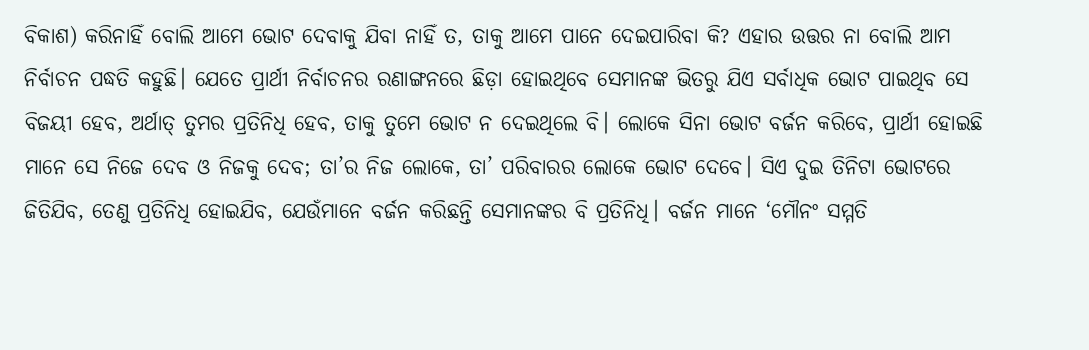ବିକାଶ) କରିନାହିଁ ବୋଲି ଆମେ ଭୋଟ ଦେବାକୁ ଯିବା ନାହିଁ ତ, ତାକୁ ଆମେ ପାନେ ଦେଇପାରିବା କି? ଏହାର ଉତ୍ତର ନା ବୋଲି ଆମ ନିର୍ବାଚନ ପଦ୍ଧତି କହୁଛି। ଯେତେ ପ୍ରାର୍ଥୀ ନିର୍ବାଚନର ରଣାଙ୍ଗନରେ ଛିଡ଼ା ହୋଇଥିବେ ସେମାନଙ୍କ ଭିତରୁ ଯିଏ ସର୍ବାଧିକ ଭୋଟ ପାଇଥିବ ସେ ବିଜୟୀ ହେବ, ଅର୍ଥାତ୍‌ ତୁମର ପ୍ରତିନିଧି ହେବ, ତାକୁ ତୁମେ ଭୋଟ ନ ଦେଇଥିଲେ ବି। ଲୋକେ ସିନା ଭୋଟ ବର୍ଜନ କରିବେ, ପ୍ରାର୍ଥୀ ହୋଇଛି ମାନେ ସେ ନିଜେ ଦେବ ଓ ନିଜକୁ ଦେବ; ତା’ର ନିଜ ଲୋକେ, ତା’ ପରିବାରର ଲୋକେ ଭୋଟ ଦେବେ। ସିଏ ଦୁଇ ତିନିଟା ଭୋଟରେ ଜିତିଯିବ, ତେଣୁ ପ୍ରତିନିଧି ହୋଇଯିବ, ଯେଉଁମାନେ ବର୍ଜନ କରିଛନ୍ତି ସେମାନଙ୍କର ବି ପ୍ରତିନିଧି। ବର୍ଜନ ମାନେ ‘ମୌନଂ ସମ୍ମତି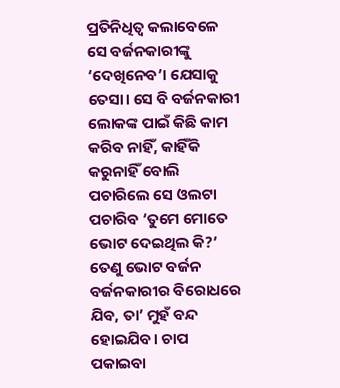ପ୍ରତିନିଧିତ୍ୱ କଲାବେଳେ ସେ ବର୍ଜନକାରୀଙ୍କୁ ‘ଦେଖିନେବ’। ଯେସାକୁ ତେସା। ସେ ବି ବର୍ଜନକାରୀ ଲୋକଙ୍କ ପାଇଁ କିଛି କାମ କରିବ ନାହିଁ, କାହିଁକି କରୁନାହିଁ ବୋଲି ପଚାରିଲେ ସେ ଓଲଟା ପଚାରିବ ‘ତୁମେ ମୋତେ ଭୋଟ ଦେଇଥିଲ କି?’ ତେଣୁ ଭୋଟ ବର୍ଜନ ବର୍ଜନକାରୀର ବିରୋଧରେ ଯିବ, ତା’ ମୁହଁ ବନ୍ଦ ହୋଇଯିବ। ଚାପ ପକାଇବା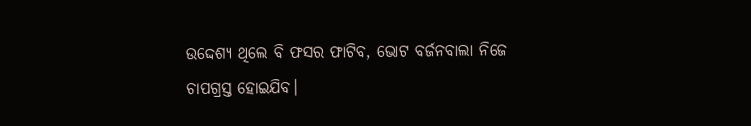ଉଦ୍ଦେଶ୍ୟ ଥିଲେ ବି ଫସର ଫାଟିବ, ଭୋଟ ବର୍ଜନବାଲା ନିଜେ ଚାପଗ୍ରସ୍ତ ହୋଇଯିବ।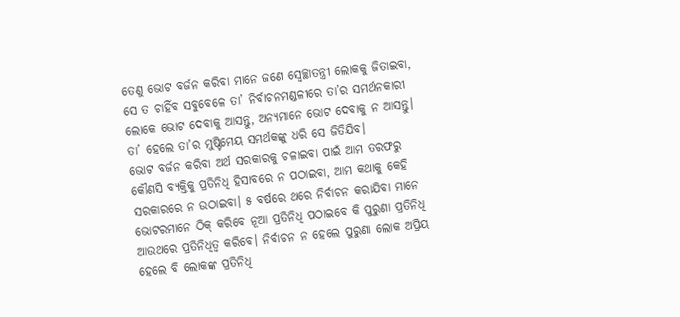ତେଣୁ ଭୋଟ ବର୍ଜନ କରିବା ମାନେ ଜଣେ ସ୍ବେଚ୍ଛାତନ୍ତ୍ରୀ ଲୋକକୁ ଜିତାଇବା, ସେ ତ ଚାହିଁବ ସବୁବେଳେ ତା’ ନିର୍ବାଚନମଣ୍ଡଳୀରେ ତା’ର ସମର୍ଥନକାରୀ ଲୋକେ ଭୋଟ ଦେବାକୁ ଆସନ୍ତୁ, ଅନ୍ୟମାନେ ଭୋଟ ଦେବାକୁ ନ ଆସନ୍ତୁ। ତା’ ହେଲେ ତା’ର ମୁଷ୍ଟିମେୟ ସମର୍ଥକଙ୍କୁ ଧରି ସେ ଜିତିଯିବ।
ଭୋଟ ବର୍ଜନ କରିବା ଅର୍ଥ ସରକାରକୁ ଚଳାଇବା ପାଇଁ ଆମ ତରଫରୁ କୌଣସି ବ୍ୟକ୍ତିକୁ ପ୍ରତିନିଧି ହିସାବରେ ନ ପଠାଇବା, ଆମ କଥାକୁ କେହି ସରକାରରେ ନ ଉଠାଇବା। ୫ ବର୍ଷରେ ଥରେ ନିର୍ବାଚନ କରାଯିବା ମାନେ ଭୋଟରମାନେ ଠିକ୍‌ କରିବେ ନୂଆ ପ୍ରତିନିଧି ପଠାଇବେ କି ପୁରୁଣା ପ୍ରତିନିଧି ଆଉଥରେ ପ୍ରତିନିଧିତ୍ୱ କରିବେ। ନିର୍ବାଚନ ନ ହେଲେ ପୁରୁଣା ଲୋକ ଅପ୍ରିୟ ହେଲେ ବି ଲୋକଙ୍କ ପ୍ରତିନିଧି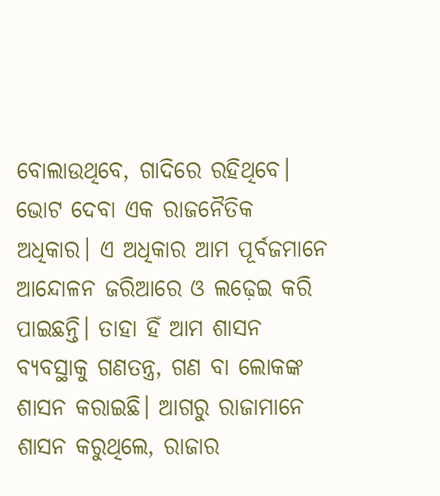ବୋଲାଉଥିବେ, ଗାଦିରେ ରହିଥିବେ। ଭୋଟ ଦେବା ଏକ ରାଜନୈତିକ ଅଧିକାର। ଏ ଅଧିକାର ଆମ ପୂର୍ବଜମାନେ ଆନ୍ଦୋଳନ ଜରିଆରେ ଓ ଲଢ଼େଇ କରି ପାଇଛନ୍ତି। ତାହା ହିଁ ଆମ ଶାସନ ବ୍ୟବସ୍ଥାକୁ ଗଣତନ୍ତ୍ର, ଗଣ ବା ଲୋକଙ୍କ ଶାସନ କରାଇଛି। ଆଗରୁ ରାଜାମାନେ ଶାସନ କରୁଥିଲେ, ରାଜାର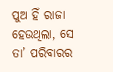ପୁଅ ହିଁ ରାଜା ହେଉଥିଲା, ସେ ତା’ ପରିବାରର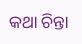କଥା ଚିନ୍ତା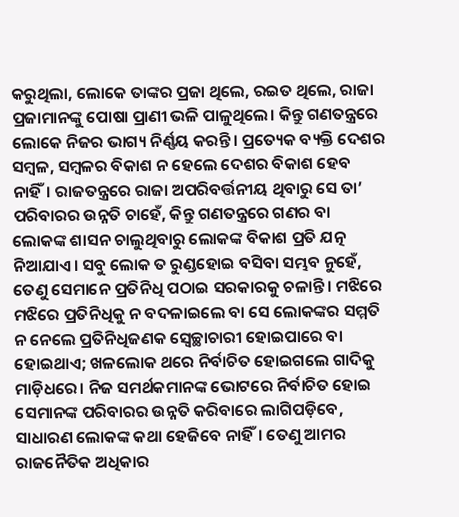କରୁଥିଲା, ଲୋକେ ତାଙ୍କର ପ୍ରଜା ଥିଲେ, ରଇତ ଥିଲେ, ରାଜା ପ୍ରଜାମାନଙ୍କୁ ପୋଷା ପ୍ରାଣୀ ଭଳି ପାଳୁଥିଲେ। କିନ୍ତୁ ଗଣତନ୍ତ୍ରରେ ଲୋକେ ନିଜର ଭାଗ୍ୟ ନିର୍ଣ୍ଣୟ କରନ୍ତି। ପ୍ରତ୍ୟେକ ବ୍ୟକ୍ତି ଦେଶର ସମ୍ବଳ, ସମ୍ବଳର ବିକାଶ ନ ହେଲେ ଦେଶର ବିକାଶ ହେବ ନାହିଁ। ରାଜତନ୍ତ୍ରରେ ରାଜା ଅପରିବର୍ତ୍ତନୀୟ ଥିବାରୁ ସେ ତା’ ପରିବାରର ଉନ୍ନତି ଚାହେଁ, କିନ୍ତୁ ଗଣତନ୍ତ୍ରରେ ଗଣର ବା ଲୋକଙ୍କ ଶାସନ ଚାଲୁଥିବାରୁ ଲୋକଙ୍କ ବିକାଶ ପ୍ରତି ଯତ୍ନ ନିଆଯାଏ। ସବୁ ଲୋକ ତ ରୁଣ୍ଡହୋଇ ବସିବା ସମ୍ଭବ ନୁହେଁ, ତେଣୁ ସେମାନେ ପ୍ରତିନିଧି ପଠାଇ ସରକାରକୁ ଚଳାନ୍ତି। ମଝିରେ ମଝିରେ ପ୍ରତିନିଧିକୁ ନ ବଦଳାଇଲେ ବା ସେ ଲୋକଙ୍କର ସମ୍ମତି ନ ନେଲେ ପ୍ରତିନିଧିଜଣକ ସ୍ବେଚ୍ଛାଚାରୀ ହୋଇପାରେ ବା ହୋଇଥାଏ; ଖଳଲୋକ ଥରେ ନିର୍ବାଚିତ ହୋଇଗଲେ ଗାଦିକୁ ମାଡ଼ିଧରେ। ନିଜ ସମର୍ଥକମାନଙ୍କ ଭୋଟରେ ନିର୍ବାଚିତ ହୋଇ ସେମାନଙ୍କ ପରିବାରର ଉନ୍ନତି କରିବାରେ ଲାଗିପଡ଼ିବେ, ସାଧାରଣ ଲୋକଙ୍କ କଥା ହେଜିବେ ନାହିଁ। ତେଣୁ ଆମର ରାଜନୈତିକ ଅଧିକାର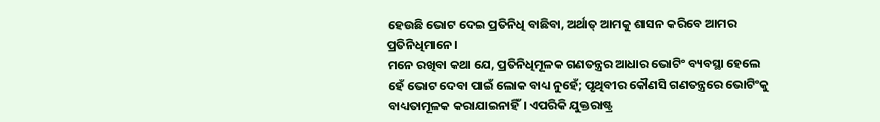ହେଉଛି ଭୋଟ ଦେଇ ପ୍ରତିନିଧି ବାଛିବା, ଅର୍ଥାତ୍‌ ଆମକୁ ଶାସନ କରିବେ ଆମର ପ୍ରତିନିଧିମାନେ।
ମନେ ରଖିବା କଥା ଯେ, ପ୍ରତିନିଧିମୂଳକ ଗଣତନ୍ତ୍ରର ଆଧାର ଭୋଟିଂ ବ୍ୟବସ୍ଥା ହେଲେ ହେଁ ଭୋଟ ଦେବା ପାଇଁ ଲୋକ ବାଧ୍ୟ ନୁହେଁ; ପୃଥିବୀର କୌଣସି ଗଣତନ୍ତ୍ରରେ ଭୋଟିଂକୁ ବାଧ୍ୟତାମୂଳକ କରାଯାଇନାହିଁ। ଏପରିକି ଯୁକ୍ତରାଷ୍ଟ୍ର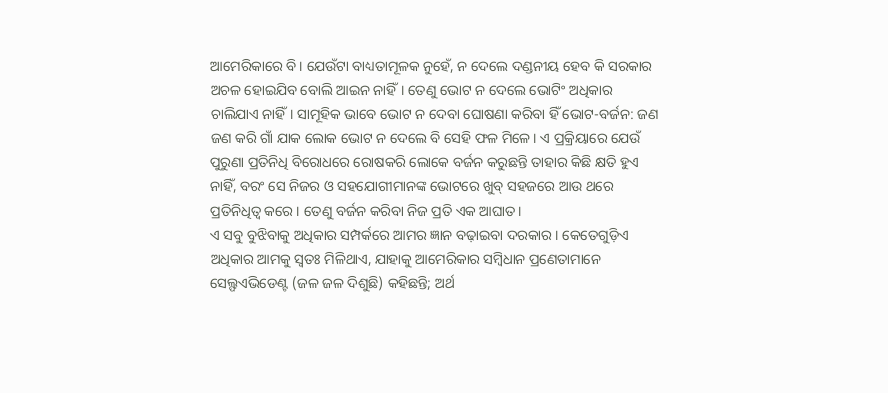ଆମେରିକାରେ ବି। ଯେଉଁଟା ବାଧ୍ୟତାମୂଳକ ନୁହେଁ, ନ ଦେଲେ ଦଣ୍ଡନୀୟ ହେବ କି ସରକାର ଅଚଳ ହୋଇଯିବ ବୋଲି ଆଇନ ନାହିଁ। ତେଣୁ ଭୋଟ ନ ଦେଲେ ଭୋଟିଂ ଅଧିକାର ଚାଲିଯାଏ ନାହିଁ। ସାମୂହିକ ଭାବେ ଭୋଟ ନ ଦେବା ଘୋଷଣା କରିବା ହିଁ ଭୋଟ-ବର୍ଜନ: ଜଣ ଜଣ କରି ଗାଁ ଯାକ ଲୋକ ଭୋଟ ନ ଦେଲେ ବି ସେହି ଫଳ ମିଳେ। ଏ ପ୍ରକ୍ରିୟାରେ ଯେଉଁ ପୁରୁଣା ପ୍ରତିନିଧି ବିରୋଧରେ ରୋଷକରି ଲୋକେ ବର୍ଜନ କରୁଛନ୍ତି ତାହାର କିଛି କ୍ଷତି ହୁଏ ନାହିଁ, ବରଂ ସେ ନିଜର ଓ ସହଯୋଗୀମାନଙ୍କ ଭୋଟରେ ଖୁବ୍‌ ସହଜରେ ଆଉ ଥରେ ପ୍ରତିନିଧିତ୍ୱ କରେ। ତେଣୁ ବର୍ଜନ କରିବା ନିଜ ପ୍ରତି ଏକ ଆଘାତ।
ଏ ସବୁ ବୁଝିବାକୁ ଅଧିକାର ସମ୍ପର୍କରେ ଆମର ଜ୍ଞାନ ବଢ଼ାଇବା ଦରକାର। କେତେଗୁଡ଼ିଏ ଅଧିକାର ଆମକୁ ସ୍ବତଃ ମିଳିଥାଏ, ଯାହାକୁ ଆମେରିକାର ସମ୍ବିଧାନ ପ୍ରଣେତାମାନେ ସେଲ୍ଫଏଭିଡେଣ୍ଟ (ଜଳ ଜଳ ଦିଶୁଛି) କହିଛନ୍ତି; ଅର୍ଥ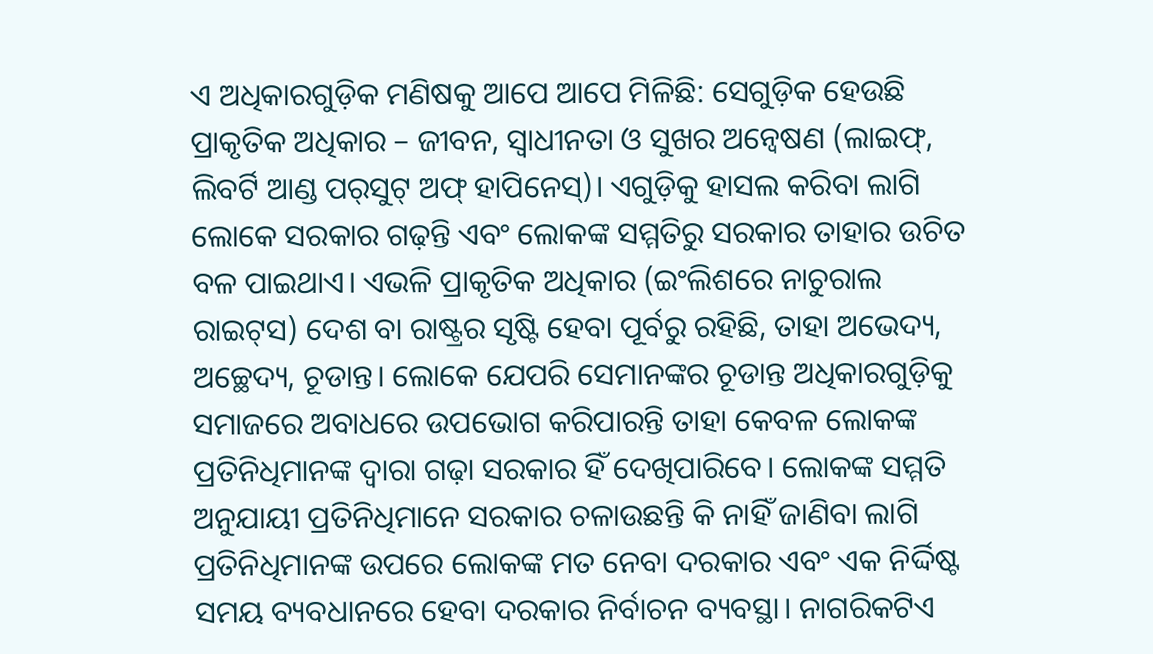ଏ ଅଧିକାରଗୁଡ଼ିକ ମଣିଷକୁ ଆପେ ଆପେ ମିଳିଛି: ସେଗୁଡ଼ିକ ହେଉଛି ପ୍ରାକୃତିକ ଅଧିକାର – ଜୀବନ, ସ୍ବାଧୀନତା ଓ ସୁଖର ଅନ୍ବେଷଣ (ଲାଇଫ୍‌, ଲିବର୍ଟି ଆଣ୍ଡ ପର୍‌ସୁଟ୍‌ ଅଫ୍‌ ହାପିନେସ୍‌)। ଏଗୁଡ଼ିକୁ ହାସଲ କରିବା ଲାଗି ଲୋକେ ସରକାର ଗଢ଼ନ୍ତି ଏବଂ ଲୋକଙ୍କ ସମ୍ମତିରୁ ସରକାର ତାହାର ଉଚିତ ବଳ ପାଇଥାଏ। ଏଭଳି ପ୍ରାକୃତିକ ଅଧିକାର (ଇଂଲିଶରେ ନାଚୁରାଲ ରାଇଟ୍‌ସ) ଦେଶ ବା ରାଷ୍ଟ୍ରର ସୃଷ୍ଟି ହେବା ପୂର୍ବରୁ ରହିଛି, ତାହା ଅଭେଦ୍ୟ, ଅଚ୍ଛେଦ୍ୟ, ଚୂଡାନ୍ତ। ଲୋକେ ଯେପରି ସେମାନଙ୍କର ଚୂଡାନ୍ତ ଅଧିକାରଗୁଡ଼ିକୁ ସମାଜରେ ଅବାଧରେ ଉପଭୋଗ କରିପାରନ୍ତି ତାହା କେବଳ ଲୋକଙ୍କ ପ୍ରତିନିଧିମାନଙ୍କ ଦ୍ୱାରା ଗଢ଼ା ସରକାର ହିଁ ଦେଖିପାରିବେ। ଲୋକଙ୍କ ସମ୍ମତି ଅନୁଯାୟୀ ପ୍ରତିନିଧିମାନେ ସରକାର ଚଳାଉଛନ୍ତି କି ନାହିଁ ଜାଣିବା ଲାଗି ପ୍ରତିନିଧିମାନଙ୍କ ଉପରେ ଲୋକଙ୍କ ମତ ନେବା ଦରକାର ଏବଂ ଏକ ନିର୍ଦ୍ଦିଷ୍ଟ ସମୟ ବ୍ୟବଧାନରେ ହେବା ଦରକାର ନିର୍ବାଚନ ବ୍ୟବସ୍ଥା। ନାଗରିକଟିଏ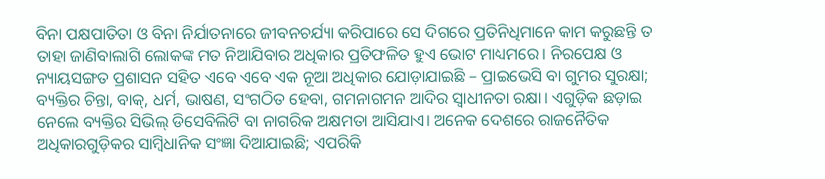ବିନା ପକ୍ଷପାତିତା ଓ ବିନା ନିର୍ଯାତନାରେ ଜୀବନଚର୍ଯ୍ୟା କରିପାରେ ସେ ଦିଗରେ ପ୍ରତିନିଧିମାନେ କାମ କରୁଛନ୍ତି ତ ତାହା ଜାଣିବାଲାଗି ଲୋକଙ୍କ ମତ ନିଆଯିବାର ଅଧିକାର ପ୍ରତିଫଳିତ ହୁଏ ଭୋଟ ମାଧ୍ୟମରେ। ନିରପେକ୍ଷ ଓ ନ୍ୟାୟସଙ୍ଗତ ପ୍ରଶାସନ ସହିତ ଏବେ ଏବେ ଏକ ନୂଆ ଅଧିକାର ଯୋଡ଼ାଯାଇଛି – ପ୍ରାଇଭେସି ବା ଗୁମର ସୁରକ୍ଷା; ବ୍ୟକ୍ତିର ଚିନ୍ତା, ବାକ୍‌, ଧର୍ମ, ଭାଷଣ, ସଂଗଠିତ ହେବା, ଗମନାଗମନ ଆଦିର ସ୍ବାଧୀନତା ରକ୍ଷା। ଏଗୁଡ଼ିକ ଛଡ଼ାଇ ନେଲେ ବ୍ୟକ୍ତିର ସିଭିଲ୍‌ ଡିସେବିଲିଟି ବା ନାଗରିକ ଅକ୍ଷମତା ଆସିଯାଏ। ଅନେକ ଦେଶରେ ରାଜନୈତିକ ଅଧିକାରଗୁଡ଼ିକର ସାମ୍ବିଧାନିକ ସଂଜ୍ଞା ଦିଆଯାଇଛି; ଏପରିକି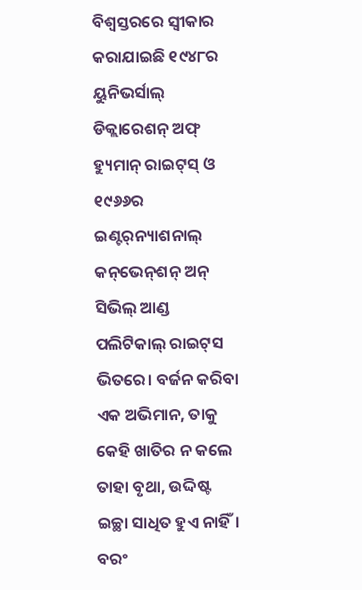ବିଶ୍ୱସ୍ତରରେ ସ୍ବୀକାର କରାଯାଇଛି ୧୯୪୮ର ୟୁନିଭର୍ସାଲ୍‌ ଡିକ୍ଲାରେଶନ୍‌ ଅଫ୍‌ ହ୍ୟୁମାନ୍‌ ରାଇଟ୍‌ସ୍‌ ଓ ୧୯୬୬ର ଇଣ୍ଟର୍‌ନ୍ୟାଶନାଲ୍‌ କନ୍‌ଭେନ୍‌ଶନ୍‌ ଅନ୍‌ ସିଭିଲ୍‌ ଆଣ୍ଡ ପଲିଟିକାଲ୍‌ ରାଇଟ୍‌ସ ଭିତରେ। ବର୍ଜନ କରିବା ଏକ ଅଭିମାନ, ତାକୁ କେହି ଖାତିର ନ କଲେ ତାହା ବୃଥା, ଉଦ୍ଦିଷ୍ଟ ଇଚ୍ଛା ସାଧିତ ହୁଏ ନାହିଁ। ବରଂ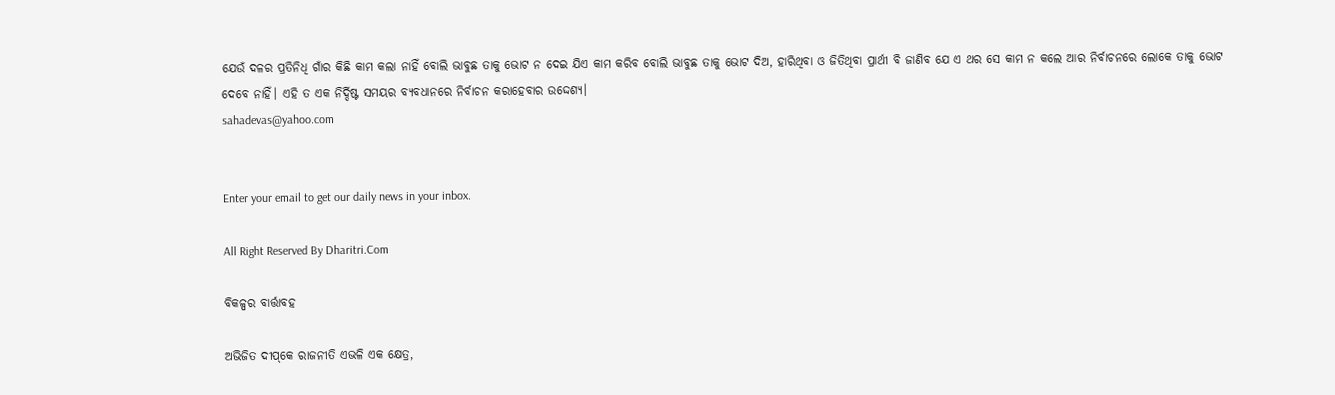ଯେଉଁ ଦଳର ପ୍ରତିନିଧି ଗାଁର କିଛି କାମ କଲା ନାହିଁ ବୋଲି ଭାବୁଛ ତାକୁ ଭୋଟ ନ ଦେଇ ଯିଏ କାମ କରିବ ବୋଲି ଭାବୁଛ ତାକୁ ଭୋଟ ଦିଅ, ହାରିଥିବା ଓ ଜିତିଥିବା ପ୍ରାର୍ଥୀ ବି ଜାଣିବ ଯେ ଏ ଥର ସେ କାମ ନ କଲେ ଆର ନିର୍ବାଚନରେ ଲୋକେ ତାକୁ ଭୋଟ ଦେବେ ନାହିଁ। ଏହି ତ ଏକ ନିର୍ଦ୍ଦିଷ୍ଟ ସମୟର ବ୍ୟବଧାନରେ ନିର୍ବାଚନ କରାହେବାର ଉଦ୍ଦେଶ୍ୟ।
sahadevas@yahoo.com


Enter your email to get our daily news in your inbox.

All Right Reserved By Dharitri.Com

ବିକଳ୍ପର ବାର୍ତ୍ତାବହ

ଅଭିଜିତ ଦୀପ୍‌କେ ରାଜନୀତି ଏଭଳି ଏକ କ୍ଷେତ୍ର,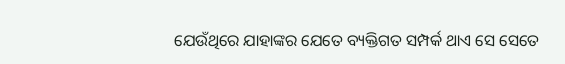ଯେଉଁଥିରେ ଯାହାଙ୍କର ଯେତେ ବ୍ୟକ୍ତିଗତ ସମ୍ପର୍କ ଥାଏ ସେ ସେତେ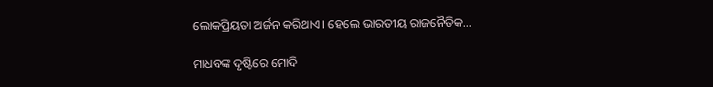ଲୋକପ୍ରିୟତା ଅର୍ଜନ କରିଥାଏ। ହେଲେ ଭାରତୀୟ ରାଜନୈତିକ…

ମାଧବଙ୍କ ଦୃଷ୍ଟିରେ ମୋଦି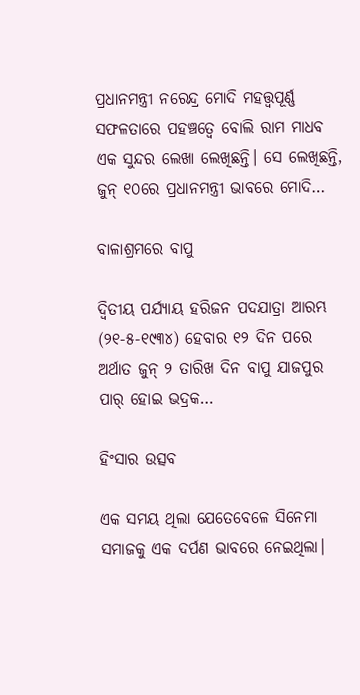ପ୍ରଧାନମନ୍ତ୍ରୀ ନରେନ୍ଦ୍ର ମୋଦି ମହତ୍ତ୍ୱପୂର୍ଣ୍ଣ ସଫଳତାରେ ପହଞ୍ଚତ୍ୱେ ବୋଲି ରାମ ମାଧବ ଏକ ସୁନ୍ଦର ଲେଖା ଲେଖିଛନ୍ତି। ସେ ଲେଖିଛନ୍ତି, ଜୁନ୍‌ ୧୦ରେ ପ୍ରଧାନମନ୍ତ୍ରୀ ଭାବରେ ମୋଦି…

ବାଳାଶ୍ରମରେ ବାପୁ

ଦ୍ବିତୀୟ ପର୍ଯ୍ୟାୟ ହରିଜନ ପଦଯାତ୍ରା ଆରମ୍ଭ (୨୧-୫-୧୯୩୪) ହେବାର ୧୨ ଦିନ ପରେ ଅର୍ଥାତ ଜୁନ୍‌ ୨ ତାରିଖ ଦିନ ବାପୁ ଯାଜପୁର ପାର୍‌ ହୋଇ ଭଦ୍ରକ…

ହିଂସାର ଉତ୍ସବ

ଏକ ସମୟ ଥିଲା ଯେତେବେଳେ ସିନେମା ସମାଜକୁ ଏକ ଦର୍ପଣ ଭାବରେ ନେଇଥିଲା।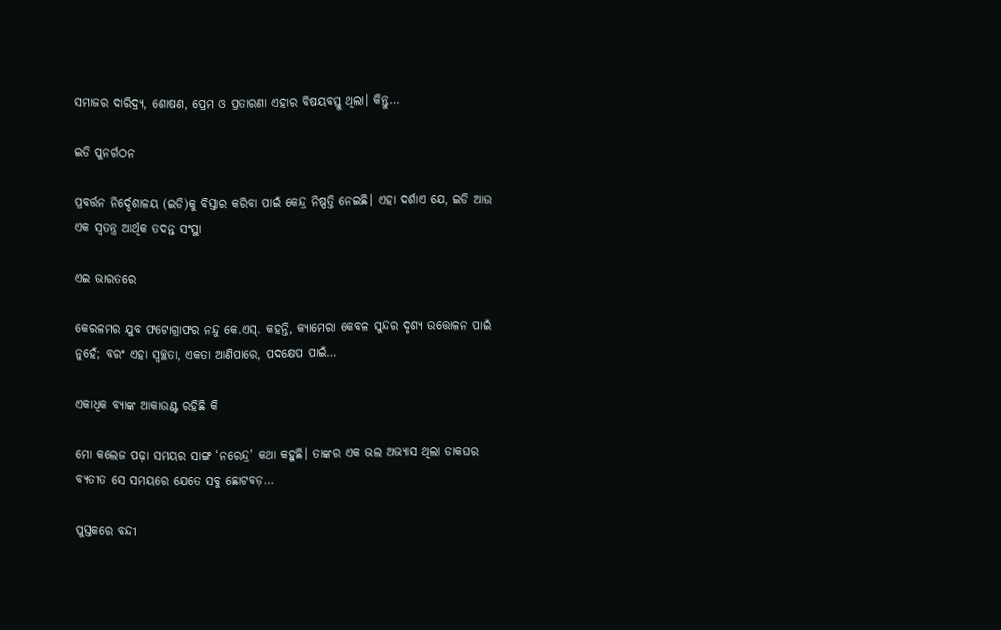ସମାଜର ଦାରିଦ୍ର୍ୟ, ଶୋଷଣ, ପ୍ରେମ ଓ ପ୍ରତାରଣା ଏହାର ବିଷୟବସ୍ତୁ ଥିଲା। କିନ୍ତୁ…

ଇଡି ପୁନର୍ଗଠନ

ପ୍ରବର୍ତ୍ତନ ନିର୍ଦ୍ଦେଶାଳୟ (ଇଡି)କୁ ବିସ୍ତାର କରିବା ପାଇଁ କେନ୍ଦ୍ର ନିଷ୍ପତ୍ତି ନେଇଛି। ଏହା ଦର୍ଶାଏ ଯେ, ଇଡି ଆଉ ଏକ ସ୍ବତନ୍ତ୍ର ଆର୍ଥିକ ତଦନ୍ତ ସଂସ୍ଥା

ଏଇ ଭାରତରେ

କେରଳମର ଯୁବ ଫଟୋଗ୍ରାଫର ନନ୍ଦୁ କେ.ଏସ୍‌. କହନ୍ତି, କ୍ୟାମେରା କେବଳ ସୁନ୍ଦର ଦୃଶ୍ୟ ଉତ୍ତୋଳନ ପାଇଁ ନୁହେଁ; ବରଂ ଏହା ସ୍ବଚ୍ଛତା, ଏକତା ଆଣିପାରେ, ପଦକ୍ଷେପ ପାଇଁ…

ଏକାଧିକ ବ୍ୟାଙ୍କ ଆକାଉଣ୍ଟ ରହିଛି କି

ମୋ କଲେଜ ପଢ଼ା ସମୟର ସାଙ୍ଗ ‘ନରେନ୍ଦ୍ର’ କଥା କହୁଛି। ତାଙ୍କର ଏକ ଭଲ ଅଭ୍ୟାସ ଥିଲା ଡାକଘର ବ୍ୟତୀତ ସେ ସମୟରେ ଯେତେ ସବୁ ଛୋଟବଡ଼…

ପୁସ୍ତକରେ ବନ୍ଦୀ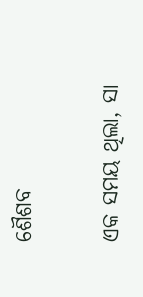ଶୈଶବ

ଏକ ସମୟ ଥିଲା, ସା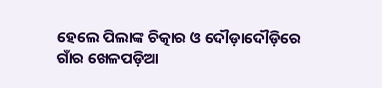ହେଲେ ପିଲାଙ୍କ ଚିତ୍କାର ଓ ଦୌଡ଼ାଦୌଡ଼ିରେ ଗାଁର ଖେଳପଡ଼ିଆ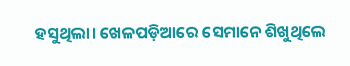ହସୁଥିଲା। ଖେଳପଡ଼ିଆରେ ସେମାନେ ଶିଖୁଥିଲେ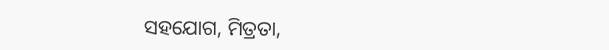ସହଯୋଗ, ମିତ୍ରତା,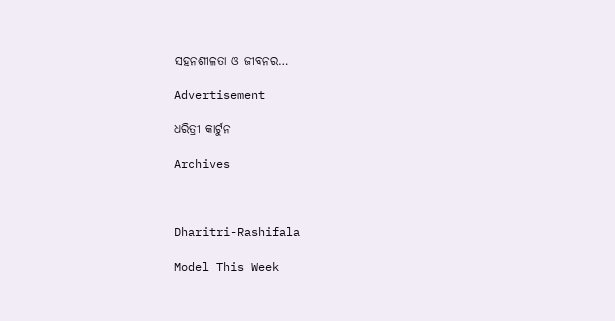ସହନଶୀଳତା ଓ ଜୀବନର…

Advertisement

ଧରିତ୍ରୀ କାର୍ଟୁନ

Archives



Dharitri-Rashifala

Model This Week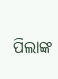ପିଲାଙ୍କ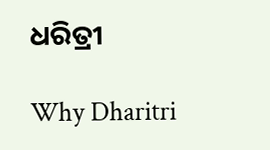ଧରିତ୍ରୀ

Why Dharitri